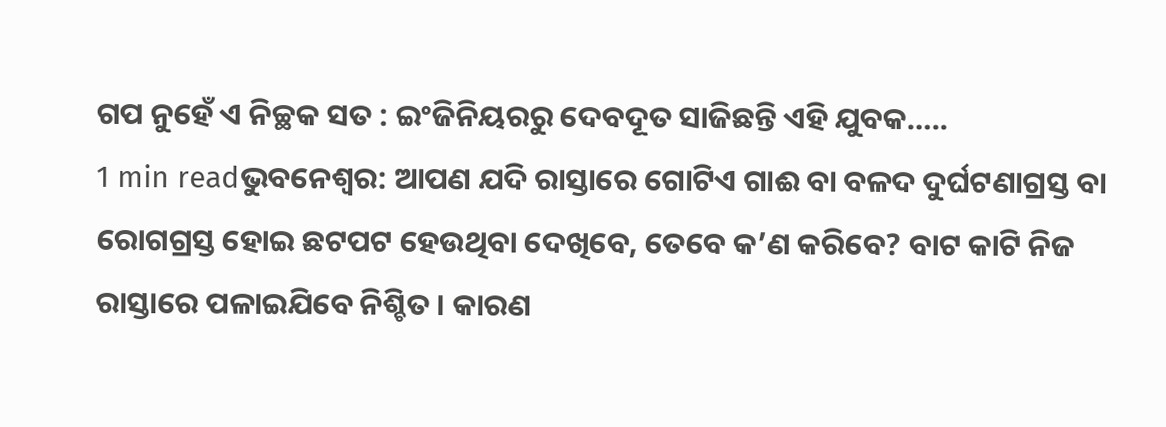ଗପ ନୁହେଁ ଏ ନିଚ୍ଛକ ସତ : ଇଂଜିନିୟରରୁ ଦେବଦୂତ ସାଜିଛନ୍ତି ଏହି ଯୁବକ…..
1 min readଭୁବନେଶ୍ୱର: ଆପଣ ଯଦି ରାସ୍ତାରେ ଗୋଟିଏ ଗାଈ ବା ବଳଦ ଦୁର୍ଘଟଣାଗ୍ରସ୍ତ ବା ରୋଗଗ୍ରସ୍ତ ହୋଇ ଛଟପଟ ହେଉଥିବା ଦେଖିବେ, ତେବେ କ’ଣ କରିବେ? ବାଟ କାଟି ନିଜ ରାସ୍ତାରେ ପଳାଇଯିବେ ନିଶ୍ଚିତ । କାରଣ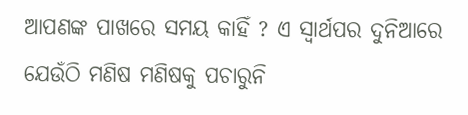ଆପଣଙ୍କ ପାଖରେ ସମୟ କାହିଁ ? ଏ ସ୍ୱାର୍ଥପର ଦୁନିଆରେ ଯେଉଁଠି ମଣିଷ ମଣିଷକୁ ପଚାରୁନି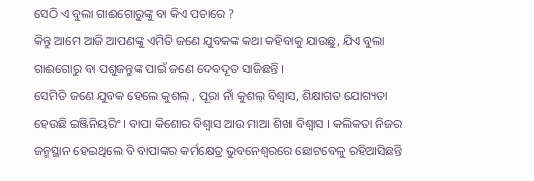ସେଠି ଏ ବୁଲା ଗାଈଗୋରୁଙ୍କୁ ବା କିଏ ପଚାରେ ?
କିନ୍ତୁ ଆମେ ଆଜି ଆପଣଙ୍କୁ ଏମିତି ଜଣେ ଯୁବକଙ୍କ କଥା କହିବାକୁ ଯାଉଛୁ, ଯିଏ ବୁଲା ଗାଈଗୋରୁ ବା ପଶୁଜନ୍ତୁଙ୍କ ପାଇଁ ଜଣେ ଦେବଦୂତ ସାଜିଛନ୍ତି ।
ସେମିତି ଜଣେ ଯୁବକ ହେଲେ କୁଶଲ୍ , ପୂରା ନାଁ କୁଶଲ୍ ବିଶ୍ୱାସ, ଶିକ୍ଷାଗତ ଯୋଗ୍ୟତା ହେଉଛି ଇଞ୍ଜିନିୟରିଂ । ବାପା କିଶୋର ବିଶ୍ୱାସ ଆଉ ମାଆ ଶିଖା ବିଶ୍ୱାସ । କଲିକତା ନିଜର ଜନ୍ମସ୍ଥାନ ହେଇଥିଲେ ବି ବାପାଙ୍କର କର୍ମକ୍ଷେତ୍ର ଭୁବନେଶ୍ୱରରେ ଛୋଟବେଳୁ ରହିଆସିଛନ୍ତି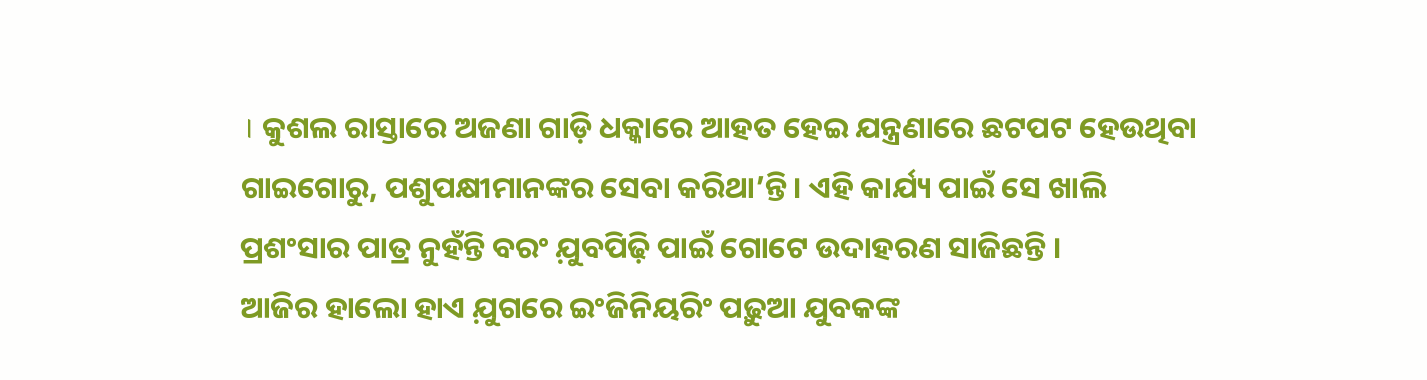। କୁଶଲ ରାସ୍ତାରେ ଅଜଣା ଗାଡ଼ି ଧକ୍କାରେ ଆହତ ହେଇ ଯନ୍ତ୍ରଣାରେ ଛଟପଟ ହେଉଥିବା ଗାଇଗୋରୁ, ପଶୁପକ୍ଷୀମାନଙ୍କର ସେବା କରିଥା’ନ୍ତି । ଏହି କାର୍ଯ୍ୟ ପାଇଁ ସେ ଖାଲି ପ୍ରଶଂସାର ପାତ୍ର ନୁହଁନ୍ତି ବରଂ ଯ଼ୁବପିଢ଼ି ପାଇଁ ଗୋଟେ ଉଦାହରଣ ସାଜିଛନ୍ତି ।
ଆଜିର ହାଲୋ ହାଏ ଯ଼ୁଗରେ ଇଂଜିନିୟରିଂ ପଢ଼ୁଆ ଯୁବକଙ୍କ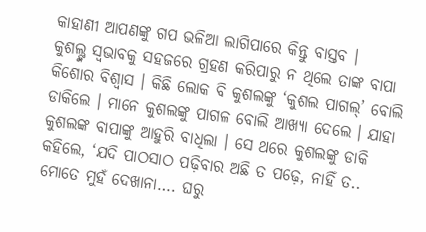କାହାଣୀ ଆପଣଙ୍କୁ ଗପ ଭଳିଆ ଲାଗିପାରେ କିନ୍ତୁ ବାସ୍ତବ ।
କୁଶଲ୍ଙ୍କ ସ୍ୱଭାବକୁ ସହଜରେ ଗ୍ରହଣ କରିପାରୁ ନ ଥିଲେ ତାଙ୍କ ବାପା କିଶୋର ବିଶ୍ୱାସ । କିଛି ଲୋକ ବି କୁଶଲଙ୍କୁ ‘କୁଶଲ ପାଗଲ୍’ ବୋଲି ଡାକିଲେ । ମାନେ କୁଶଲଙ୍କୁ ପାଗଳ ବୋଲି ଆଖ୍ୟା ଦେଲେ । ଯାହା କୁଶଲଙ୍କ ବାପାଙ୍କୁ ଆହୁରି ବାଧିଲା । ସେ ଥରେ କୁଶଲଙ୍କୁ ଡାକି କହିଲେ, ‘ଯଦି ପାଠସାଠ ପଢ଼ିବାର ଅଛି ତ ପଢ଼େ, ନାହିଁ ତ.. ମୋତେ ମୁହଁ ଦେଖାନା…. ଘରୁ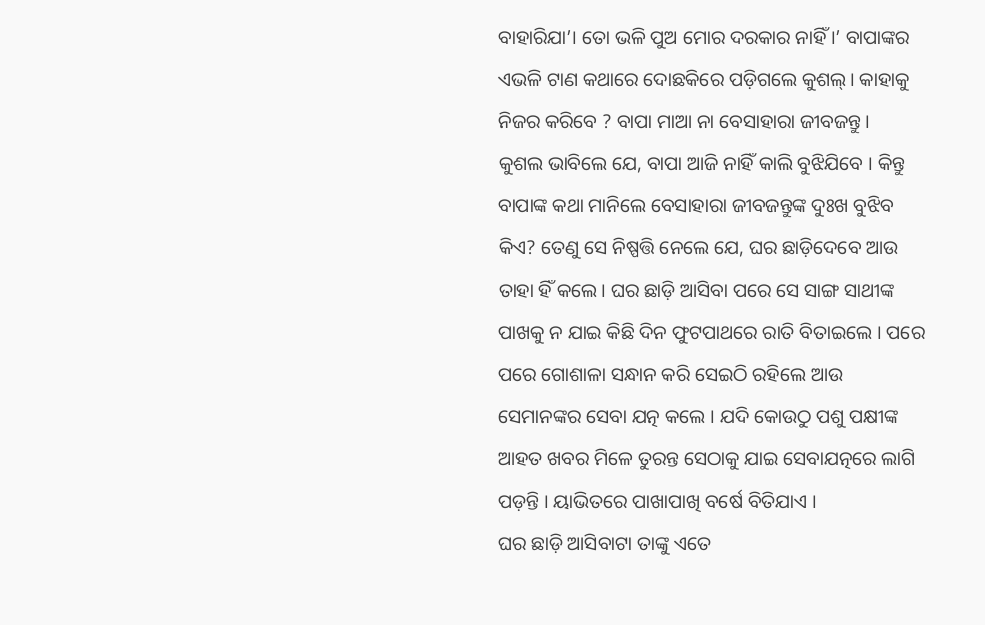ବାହାରିଯା’। ତୋ ଭଳି ପୁଅ ମୋର ଦରକାର ନାହିଁ ।’ ବାପାଙ୍କର ଏଭଳି ଟାଣ କଥାରେ ଦୋଛକିରେ ପଡ଼ିଗଲେ କୁଶଲ୍। କାହାକୁ ନିଜର କରିବେ ? ବାପା ମାଆ ନା ବେସାହାରା ଜୀବଜନ୍ତୁ ।
କୁଶଲ ଭାବିଲେ ଯେ, ବାପା ଆଜି ନାହିଁ କାଲି ବୁଝିଯିବେ । କିନ୍ତୁ ବାପାଙ୍କ କଥା ମାନିଲେ ବେସାହାରା ଜୀବଜନ୍ତୁଙ୍କ ଦୁଃଖ ବୁଝିବ କିଏ? ତେଣୁ ସେ ନିଷ୍ପତ୍ତି ନେଲେ ଯେ, ଘର ଛାଡ଼ିଦେବେ ଆଉ ତାହା ହିଁ କଲେ। ଘର ଛାଡ଼ି ଆସିବା ପରେ ସେ ସାଙ୍ଗ ସାଥୀଙ୍କ ପାଖକୁ ନ ଯାଇ କିଛି ଦିନ ଫୁଟପାଥରେ ରାତି ବିତାଇଲେ । ପରେ ପରେ ଗୋଶାଳା ସନ୍ଧାନ କରି ସେଇଠି ରହିଲେ ଆଉ ସେମାନଙ୍କର ସେବା ଯତ୍ନ କଲେ । ଯଦି କୋଉଠୁ ପଶୁ ପକ୍ଷୀଙ୍କ ଆହତ ଖବର ମିଳେ ତୁରନ୍ତ ସେଠାକୁ ଯାଇ ସେବାଯତ୍ନରେ ଲାଗି ପଡ଼ନ୍ତି । ୟାଭିତରେ ପାଖାପାଖି ବର୍ଷେ ବିତିଯାଏ ।
ଘର ଛାଡ଼ି ଆସିବାଟା ତାଙ୍କୁ ଏତେ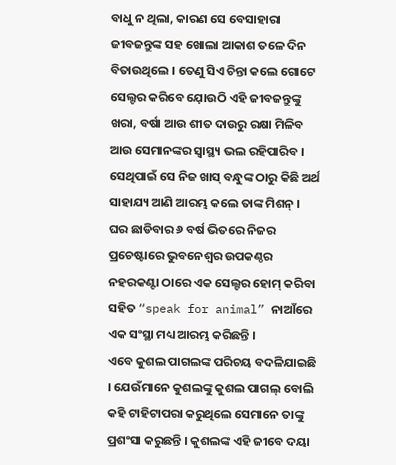ବାଧୁ ନ ଥିଲା, କାରଣ ସେ ବେସାହାରା ଜୀବଜନ୍ତୁଙ୍କ ସହ ଖୋଲା ଆକାଶ ତଳେ ଦିନ ବିତାଉଥିଲେ । ତେଣୁ ସିଏ ଚିନ୍ତା କଲେ ଗୋଟେ ସେଲ୍ଟର କରିବେ ଯ଼ୋଉଠି ଏହି ଜୀବଜନ୍ତୁଙ୍କୁ ଖରା, ବର୍ଷା ଆଉ ଶୀତ ଦାଉରୁ ରକ୍ଷା ମିଳିବ ଆଉ ସେମାନଙ୍କର ସ୍ୱାସ୍ଥ୍ୟ ଭଲ ରହିପାରିବ । ସେଥିପାଇଁ ସେ ନିଜ ଖାସ୍ ବନ୍ଧୁଙ୍କ ଠାରୁ କିଛି ଅର୍ଥ ସାହାଯ୍ୟ ଆଣି ଆରମ୍ଭ କଲେ ତାଙ୍କ ମିଶନ୍ । ଘର ଛାଡିବାର ୬ ବର୍ଷ ଭିତରେ ନିଜର ପ୍ରଚେଷ୍ଟାରେ ଭୁବନେଶ୍ୱର ଉପକଣ୍ଠର ନହରକଣ୍ଟା ଠାରେ ଏକ ସେଲ୍ଟର ହୋମ୍ କରିବା ସହିତ “speak for animal” ନାଆଁରେ ଏକ ସଂସ୍ଥା ମଧ୍ୟ ଆରମ୍ଭ କରିଛନ୍ତି ।
ଏବେ କୁଶଲ ପାଗଲଙ୍କ ପରିଚୟ ବଦଳିଯାଇଛି । ଯେଉଁମାନେ କୁଶଲଙ୍କୁ କୁଶଲ ପାଗଲ୍ ବୋଲି କହି ଟାହିଟାପରା କରୁଥିଲେ ସେମାନେ ତାଙ୍କୁ ପ୍ରଶଂସା କରୁଛନ୍ତି । କୁଶଲଙ୍କ ଏହି ଜୀବେ ଦୟା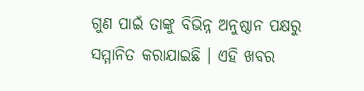ଗୁଣ ପାଇଁ ତାଙ୍କୁ ବିଭିନ୍ନ ଅନୁଷ୍ଠାନ ପକ୍ଷରୁ ସମ୍ମାନିତ କରାଯାଇଛି । ଏହି ଖବର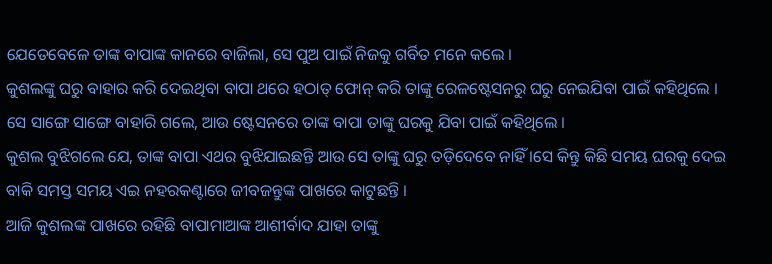ଯେତେବେଳେ ତାଙ୍କ ବାପାଙ୍କ କାନରେ ବାଜିଲା, ସେ ପୁଅ ପାଇଁ ନିଜକୁ ଗର୍ବିତ ମନେ କଲେ ।
କୁଶଲଙ୍କୁ ଘରୁ ବାହାର କରି ଦେଇଥିବା ବାପା ଥରେ ହଠାତ୍ ଫୋନ୍ କରି ତାଙ୍କୁ ରେଳଷ୍ଟେସନରୁ ଘରୁ ନେଇଯିବା ପାଇଁ କହିଥିଲେ । ସେ ସାଙ୍ଗେ ସାଙ୍ଗେ ବାହାରି ଗଲେ, ଆଉ ଷ୍ଟେସନରେ ତାଙ୍କ ବାପା ତାଙ୍କୁ ଘରକୁ ଯିବା ପାଇଁ କହିଥିଲେ ।
କୁଶଲ ବୁଝିଗଲେ ଯେ, ତାଙ୍କ ବାପା ଏଥର ବୁଝିଯାଇଛନ୍ତି ଆଉ ସେ ତାଙ୍କୁ ଘରୁ ତଡ଼ିଦେବେ ନାହିଁ ।ସେ କିନ୍ତୁ କିଛି ସମୟ ଘରକୁ ଦେଇ ବାକି ସମସ୍ତ ସମୟ ଏଇ ନହରକଣ୍ଟାରେ ଜୀବଜନ୍ତୁଙ୍କ ପାଖରେ କାଟୁଛନ୍ତି ।
ଆଜି କୁଶଲଙ୍କ ପାଖରେ ରହିଛି ବାପାମାଆଙ୍କ ଆଶୀର୍ବାଦ ଯାହା ତାଙ୍କୁ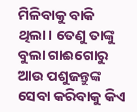ମିଳିବାକୁ ବାକି ଥିଲା। ତେଣୁ ତାଙ୍କୁ ବୁଲା ଗାଈଗୋରୁ ଆଉ ପଶୁଜନ୍ତୁଙ୍କ ସେବା କରିବାକୁ କିଏ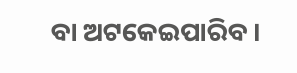ବା ଅଟକେଇପାରିବ ।